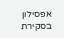אפסילון בסקירת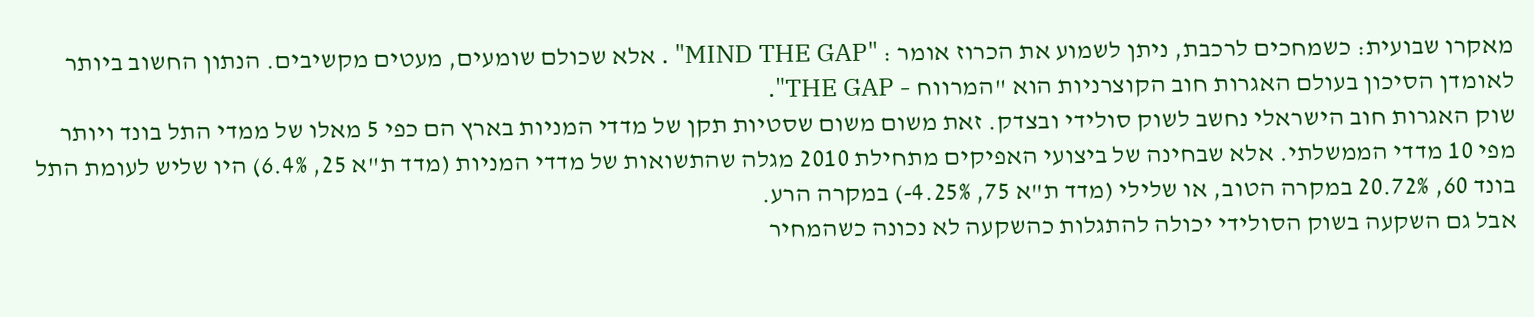מאקרו שבועית: כשמחכים לרכבת, ניתן לשמוע את הכרוז אומר : "MIND THE GAP" . אלא שכולם שומעים, מעטים מקשיבים. הנתון החשוב ביותר לאומדן הסיכון בעולם האגרות חוב הקוצרניות הוא "המרווח – THE GAP".
שוק האגרות חוב הישראלי נחשב לשוק סולידי ובצדק. זאת משום משום שסטיות תקן של מדדי המניות בארץ הם כפי 5 מאלו של ממדי התל בונד ויותר מפי 10 מדדי הממשלתי. אלא שבחינה של ביצועי האפיקים מתחילת 2010 מגלה שהתשואות של מדדי המניות (מדד ת"א 25, 6.4%) היו שליש לעומת התל בונד 60, 20.72% במקרה הטוב, או שלילי (מדד ת"א 75, 4.25%-) במקרה הרע.
אבל גם השקעה בשוק הסולידי יכולה להתגלות כהשקעה לא נכונה כשהמחיר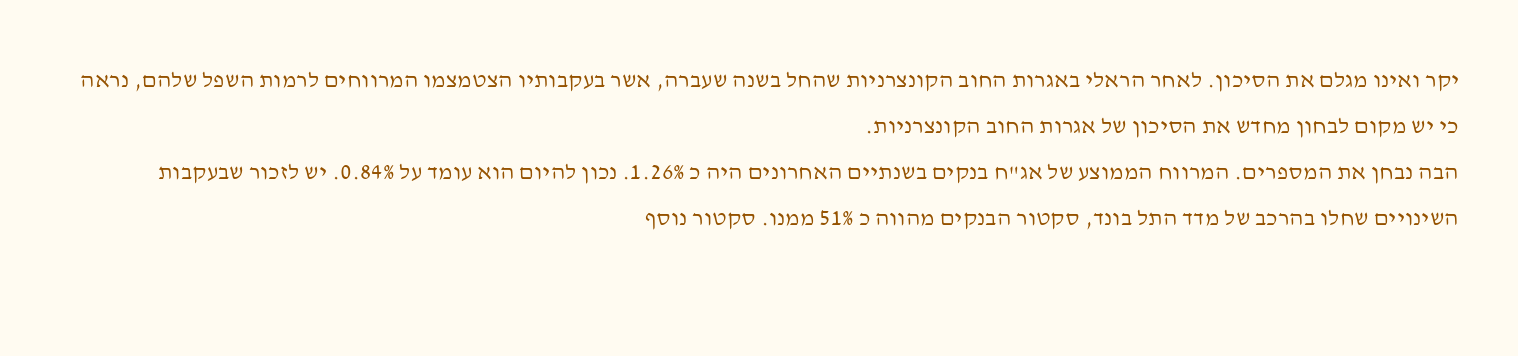יקר ואינו מגלם את הסיכון. לאחר הראלי באגרות החוב הקונצרניות שהחל בשנה שעברה, אשר בעקבותיו הצטמצמו המרווחים לרמות השפל שלהם, נראה כי יש מקום לבחון מחדש את הסיכון של אגרות החוב הקונצרניות.
הבה נבחן את המספרים. המרווח הממוצע של אג"ח בנקים בשנתיים האחרונים היה כ 1.26%. נכון להיום הוא עומד על 0.84%. יש לזכור שבעקבות השינויים שחלו בהרכב של מדד התל בונד, סקטור הבנקים מהווה כ 51% ממנו. סקטור נוסף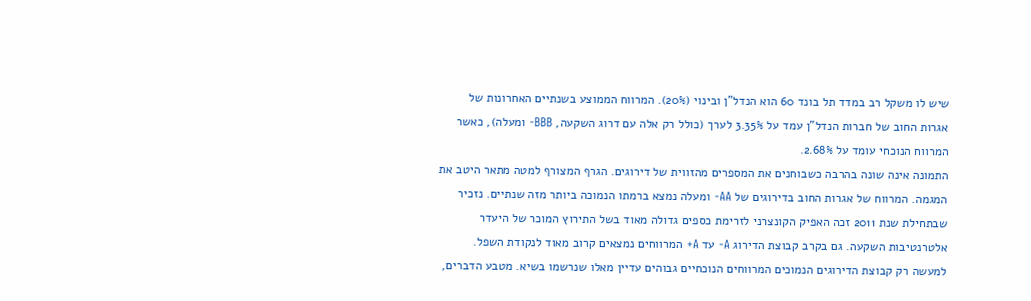שיש לו משקל רב במדד תל בונד 60 הוא הנדל"ן ובינוי (20%). המרווח הממוצע בשנתיים האחרונות של אגרות החוב של חברות הנדל"ן עמד על 3.35% לערך (כולל רק אלה עם דרוג השקעה, BBB- ומעלה), כאשר המרווח הנוכחי עומד על 2.68%.
התמונה אינה שונה בהרבה כשבוחנים את המספרים מהזווית של דירוגים. הגרף המצורף למטה מתאר היטב את המגמה. המרווח של אגרות החוב בדירוגים של AA- ומעלה נמצא ברמתו הנמוכה ביותר מזה שנתיים. נזכיר שבתחילת שנת 2011 זכה האפיק הקונצרני לזרימת כספים גדולה מאוד בשל התירוץ המוכר של היעדר אלטרנטיבות השקעה. גם בקרב קבוצת הדירוג A- עד A+ המרווחים נמצאים קרוב מאוד לנקודת השפל. למעשה רק קבוצת הדירוגים הנמוכים המרווחים הנוכחיים גבוהים עדיין מאלו שנרשמו בשיא. מטבע הדברים,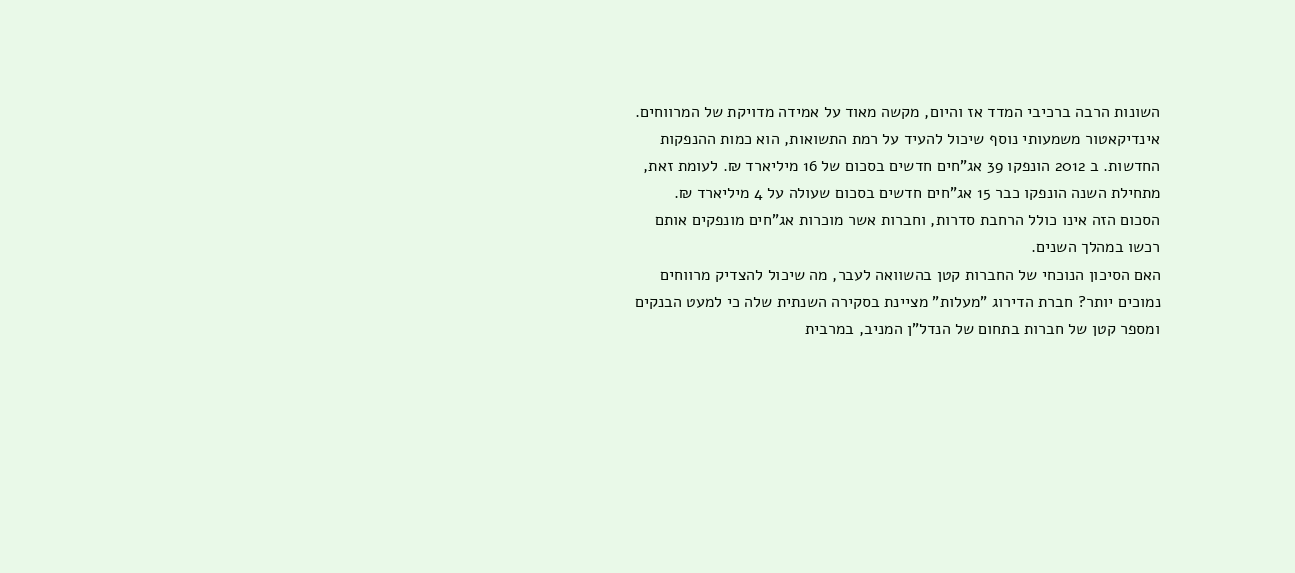השונות הרבה ברכיבי המדד אז והיום, מקשה מאוד על אמידה מדויקת של המרווחים.
אינדיקאטור משמעותי נוסף שיכול להעיד על רמת התשואות, הוא כמות ההנפקות החדשות. ב 2012 הונפקו 39 אג"חים חדשים בסכום של 16 מיליארד ₪. לעומת זאת, מתחילת השנה הונפקו כבר 15 אג"חים חדשים בסכום שעולה על 4 מיליארד ₪. הסכום הזה אינו כולל הרחבת סדרות, וחברות אשר מוכרות אג"חים מונפקים אותם רכשו במהלך השנים.
האם הסיכון הנוכחי של החברות קטן בהשוואה לעבר, מה שיכול להצדיק מרווחים נמוכים יותר? חברת הדירוג "מעלות" מציינת בסקירה השנתית שלה כי למעט הבנקים ומספר קטן של חברות בתחום של הנדל"ן המניב, במרבית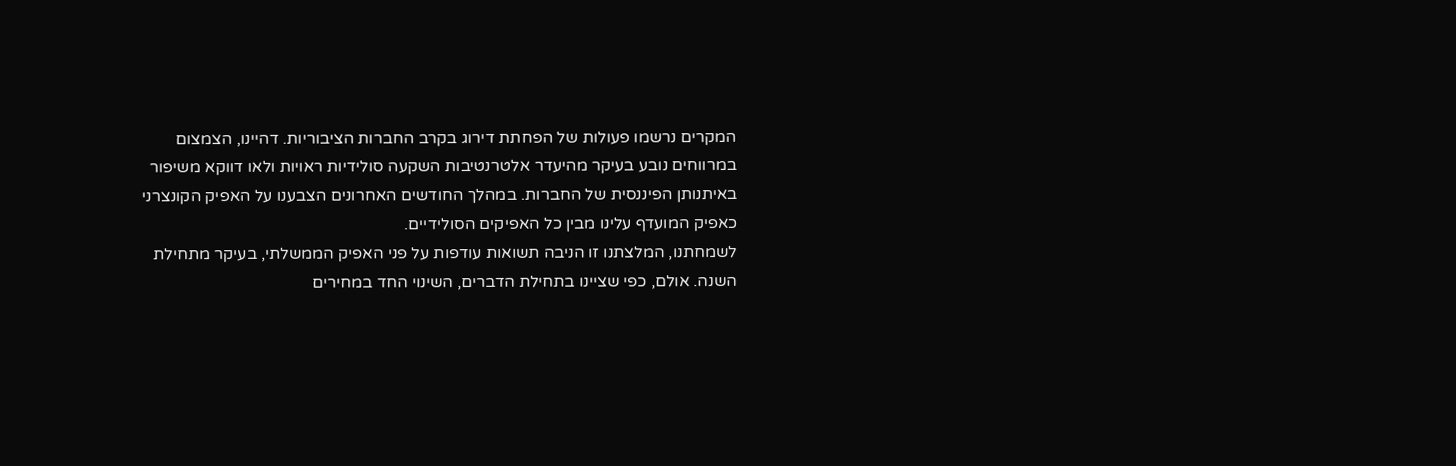המקרים נרשמו פעולות של הפחתת דירוג בקרב החברות הציבוריות. דהיינו, הצמצום במרווחים נובע בעיקר מהיעדר אלטרנטיבות השקעה סולידיות ראויות ולאו דווקא משיפור באיתנותן הפיננסית של החברות. במהלך החודשים האחרונים הצבענו על האפיק הקונצרני כאפיק המועדף עלינו מבין כל האפיקים הסולידיים.
לשמחתנו, המלצתנו זו הניבה תשואות עודפות על פני האפיק הממשלתי, בעיקר מתחילת השנה. אולם, כפי שציינו בתחילת הדברים, השינוי החד במחירים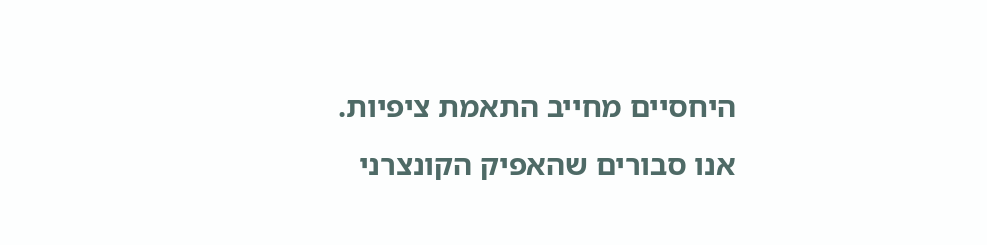היחסיים מחייב התאמת ציפיות. אנו סבורים שהאפיק הקונצרני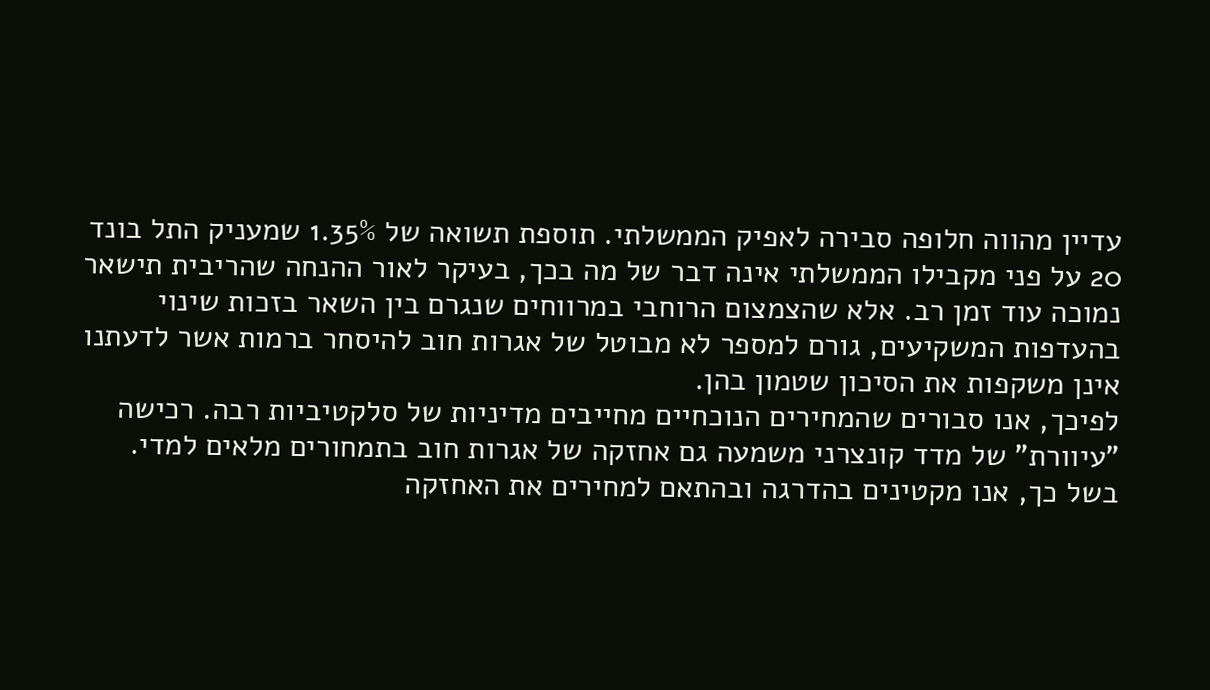עדיין מהווה חלופה סבירה לאפיק הממשלתי. תוספת תשואה של 1.35% שמעניק התל בונד 20 על פני מקבילו הממשלתי אינה דבר של מה בכך, בעיקר לאור ההנחה שהריבית תישאר נמוכה עוד זמן רב. אלא שהצמצום הרוחבי במרווחים שנגרם בין השאר בזכות שינוי בהעדפות המשקיעים, גורם למספר לא מבוטל של אגרות חוב להיסחר ברמות אשר לדעתנו אינן משקפות את הסיכון שטמון בהן.
לפיכך, אנו סבורים שהמחירים הנוכחיים מחייבים מדיניות של סלקטיביות רבה. רכישה "עיוורת" של מדד קונצרני משמעה גם אחזקה של אגרות חוב בתמחורים מלאים למדי. בשל כך, אנו מקטינים בהדרגה ובהתאם למחירים את האחזקה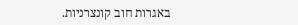באגרות חוב קונצרניות.